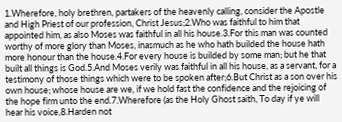1.Wherefore, holy brethren, partakers of the heavenly calling, consider the Apostle and High Priest of our profession, Christ Jesus;2.Who was faithful to him that appointed him, as also Moses was faithful in all his house.3.For this man was counted worthy of more glory than Moses, inasmuch as he who hath builded the house hath more honour than the house.4.For every house is builded by some man; but he that built all things is God.5.And Moses verily was faithful in all his house, as a servant, for a testimony of those things which were to be spoken after;6.But Christ as a son over his own house; whose house are we, if we hold fast the confidence and the rejoicing of the hope firm unto the end.7.Wherefore (as the Holy Ghost saith, To day if ye will hear his voice,8.Harden not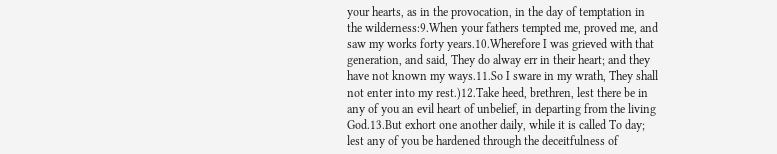your hearts, as in the provocation, in the day of temptation in the wilderness:9.When your fathers tempted me, proved me, and saw my works forty years.10.Wherefore I was grieved with that generation, and said, They do alway err in their heart; and they have not known my ways.11.So I sware in my wrath, They shall not enter into my rest.)12.Take heed, brethren, lest there be in any of you an evil heart of unbelief, in departing from the living God.13.But exhort one another daily, while it is called To day; lest any of you be hardened through the deceitfulness of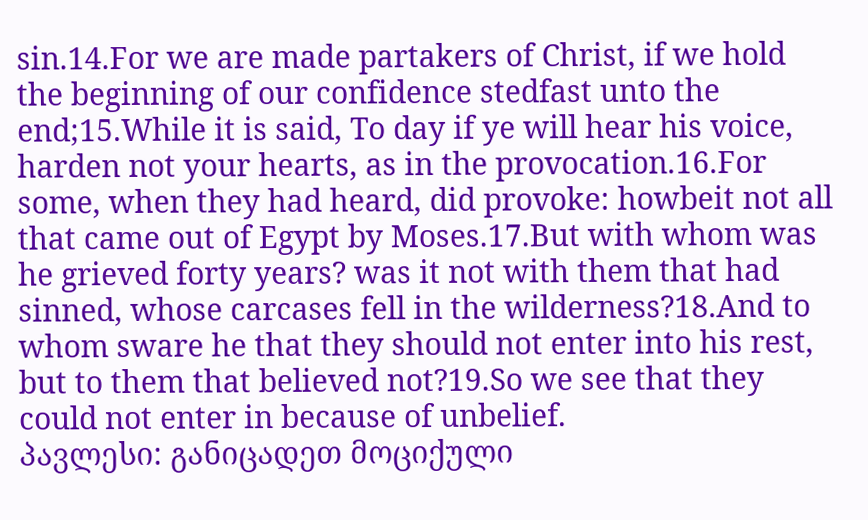sin.14.For we are made partakers of Christ, if we hold the beginning of our confidence stedfast unto the end;15.While it is said, To day if ye will hear his voice, harden not your hearts, as in the provocation.16.For some, when they had heard, did provoke: howbeit not all that came out of Egypt by Moses.17.But with whom was he grieved forty years? was it not with them that had sinned, whose carcases fell in the wilderness?18.And to whom sware he that they should not enter into his rest, but to them that believed not?19.So we see that they could not enter in because of unbelief.
პავლესი: განიცადეთ მოციქული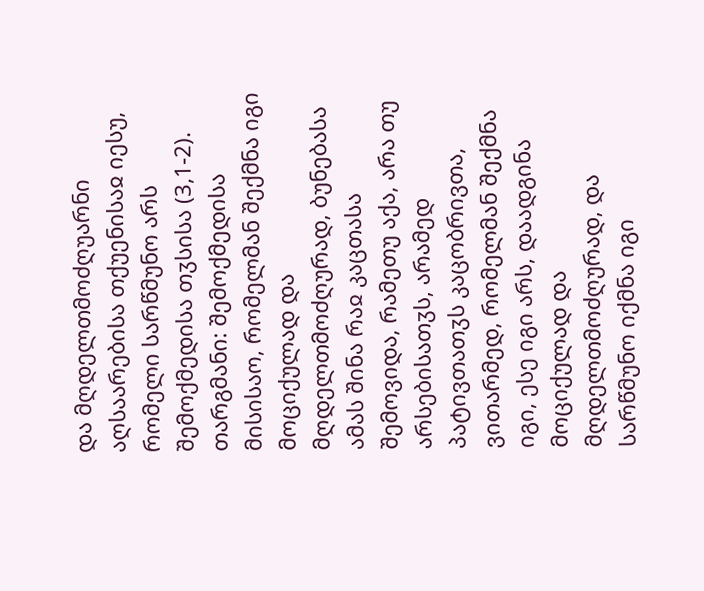და მღდელთმოძღუარნი აღსაარებისა თქუენისაჲ იესუ, რომელი სარწმუნო არს შემოქმედისა თჳსისა (3,1-2).
თარგმანი: შემოქმედისა მისისაო, რომელმან შექმნა იგი მოციქულად და მღდელთმოძღურად, ბუნებასა ამას შინა რაჲ კაცთასა შემოვიდა, რამეთუ აქა, არა თუ არსებისათჳს, არამედ პატივთათჳს კაცობრივთა, ვითარმედ, რომელმან შექმნა იგი, ესე იგი არს, დაადგინა მოციქულად და მღდელთმოძღურად, და სარწმუნო იქმნა იგი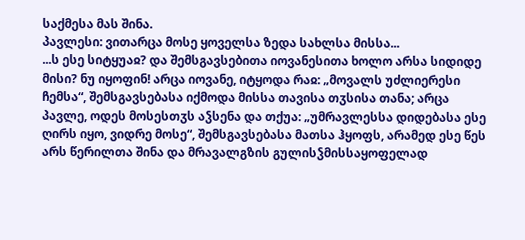საქმესა მას შინა.
პავლესი: ვითარცა მოსე ყოველსა ზედა სახლსა მისსა...
...ს ესე სიტყუაჲ? და შემსგავსებითა იოვანესითა ხოლო არსა სიდიდე მისი? ნუ იყოფინ! არცა იოვანე, იტყოდა რაჲ: „მოვალს უძლიერესი ჩემსა“, შემსგავსებასა იქმოდა მისსა თავისა თჳსისა თანა; არცა პავლე, ოდეს მოსესთჳს აჴსენა და თქუა: „უმრავლესსა დიდებასა ესე ღირს იყო, ვიდრე მოსე“, შემსგავსებასა მათსა ჰყოფს, არამედ ესე წეს არს წერილთა შინა და მრავალგზის გულისჴმისსაყოფელად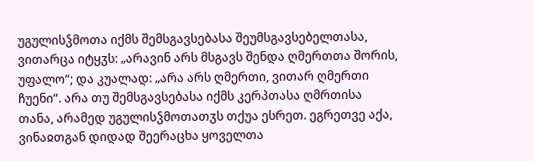უგულისჴმოთა იქმს შემსგავსებასა შეუმსგავსებელთასა, ვითარცა იტყჳს: „არავინ არს მსგავს შენდა ღმერთთა შორის, უფალო“; და კუალად: „არა არს ღმერთი, ვითარ ღმერთი ჩუენი“. არა თუ შემსგავსებასა იქმს კერპთასა ღმრთისა თანა, არამედ უგულისჴმოთათჳს თქუა ესრეთ. ეგრეთვე აქა, ვინაჲთგან დიდად შეერაცხა ყოველთა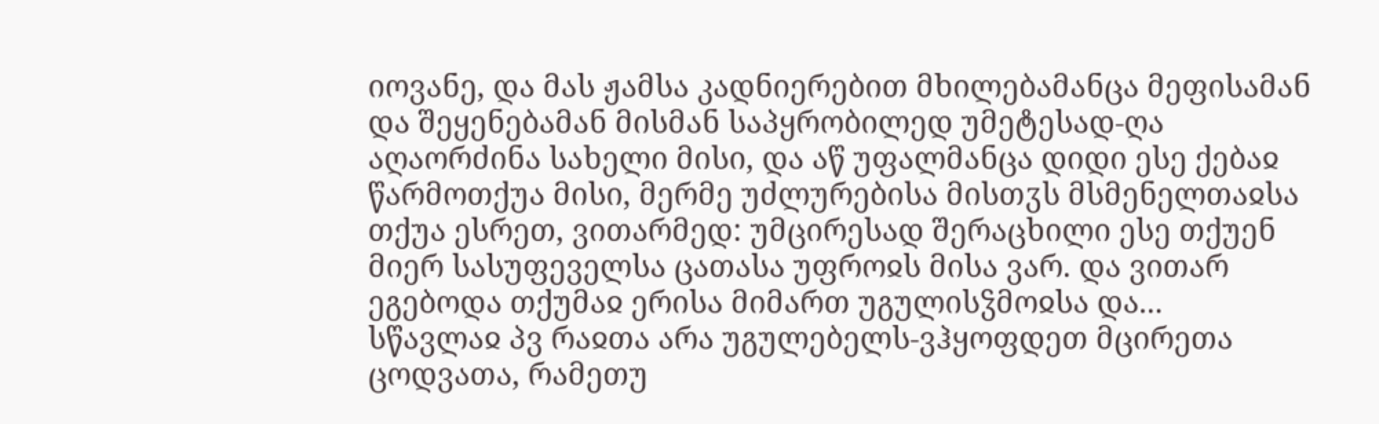იოვანე, და მას ჟამსა კადნიერებით მხილებამანცა მეფისამან და შეყენებამან მისმან საპყრობილედ უმეტესად-ღა აღაორძინა სახელი მისი, და აწ უფალმანცა დიდი ესე ქებაჲ წარმოთქუა მისი, მერმე უძლურებისა მისთჳს მსმენელთაჲსა თქუა ესრეთ, ვითარმედ: უმცირესად შერაცხილი ესე თქუენ მიერ სასუფეველსა ცათასა უფროჲს მისა ვარ. და ვითარ ეგებოდა თქუმაჲ ერისა მიმართ უგულისჴმოჲსა და...
სწავლაჲ პვ რაჲთა არა უგულებელს-ვჰყოფდეთ მცირეთა ცოდვათა, რამეთუ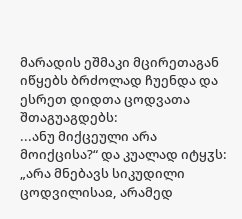მარადის ეშმაკი მცირეთაგან იწყებს ბრძოლად ჩუენდა და ესრეთ დიდთა ცოდვათა შთაგუაგდებს:
...ანუ მიქცეული არა მოიქცისა?“ და კუალად იტყჳს: „არა მნებავს სიკუდილი ცოდვილისაჲ, არამედ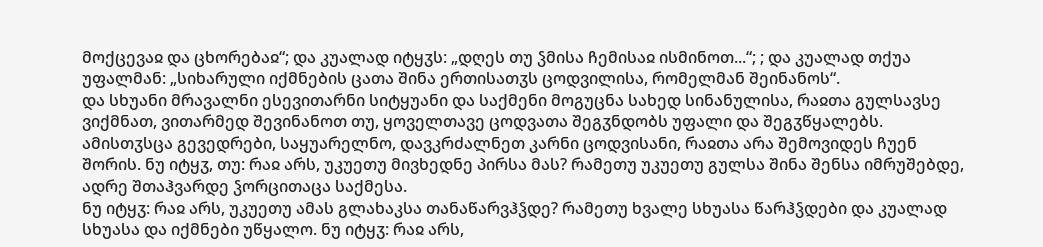მოქცევაჲ და ცხორებაჲ“; და კუალად იტყჳს: „დღეს თუ ჴმისა ჩემისაჲ ისმინოთ...“; ; და კუალად თქუა უფალმან: „სიხარული იქმნების ცათა შინა ერთისათჳს ცოდვილისა, რომელმან შეინანოს“.
და სხუანი მრავალნი ესევითარნი სიტყუანი და საქმენი მოგუცნა სახედ სინანულისა, რაჲთა გულსავსე ვიქმნათ, ვითარმედ შევინანოთ თუ, ყოველთავე ცოდვათა შეგჳნდობს უფალი და შეგჳწყალებს.
ამისთჳსცა გევედრები, საყუარელნო, დავკრძალნეთ კარნი ცოდვისანი, რაჲთა არა შემოვიდეს ჩუენ შორის. ნუ იტყჳ, თუ: რაჲ არს, უკუეთუ მივხედნე პირსა მას? რამეთუ უკუეთუ გულსა შინა შენსა იმრუშებდე, ადრე შთაჰვარდე ჴორცითაცა საქმესა.
ნუ იტყჳ: რაჲ არს, უკუეთუ ამას გლახაკსა თანაწარვჰჴდე? რამეთუ ხვალე სხუასა წარჰჴდები და კუალად სხუასა და იქმნები უწყალო. ნუ იტყჳ: რაჲ არს,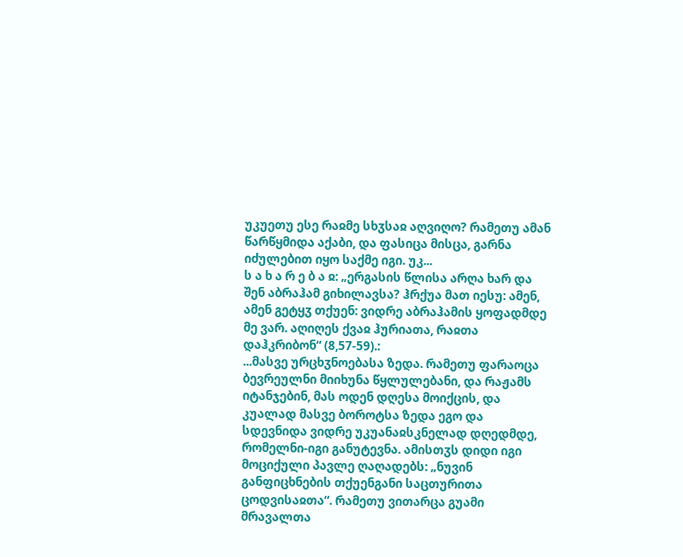უკუეთუ ესე რაჲმე სხჳსაჲ აღვიღო? რამეთუ ამან წარწყმიდა აქაბი, და ფასიცა მისცა, გარნა იძულებით იყო საქმე იგი. უკ...
ს ა ხ ა რ ე ბ ა ჲ: „ერგასის წლისა არღა ხარ და შენ აბრაჰამ გიხილავსა? ჰრქუა მათ იესუ: ამენ, ამენ გეტყჳ თქუენ: ვიდრე აბრაჰამის ყოფადმდე მე ვარ. აღიღეს ქვაჲ ჰურიათა, რაჲთა დაჰკრიბონ“ (8,57-59).:
...მასვე ურცხჳნოებასა ზედა. რამეთუ ფარაოცა ბევრეულნი მიიხუნა წყლულებანი, და რაჟამს იტანჯებინ, მას ოდენ დღესა მოიქცის, და კუალად მასვე ბოროტსა ზედა ეგო და სდევნიდა ვიდრე უკუანაჲსკნელად დღედმდე, რომელნი-იგი განუტევნა. ამისთჳს დიდი იგი მოციქული პავლე ღაღადებს: „ნუვინ განფიცხნების თქუენგანი საცთურითა ცოდვისაჲთა“. რამეთუ ვითარცა გუამი მრავალთა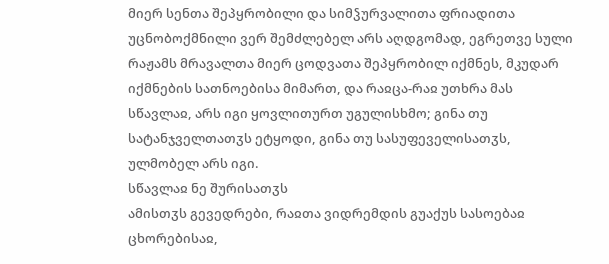მიერ სენთა შეპყრობილი და სიმჴურვალითა ფრიადითა უცნობოქმნილი ვერ შემძლებელ არს აღდგომად, ეგრეთვე სული რაჟამს მრავალთა მიერ ცოდვათა შეპყრობილ იქმნეს, მკუდარ იქმნების სათნოებისა მიმართ, და რაჲცა-რაჲ უთხრა მას სწავლაჲ, არს იგი ყოვლითურთ უგულისხმო; გინა თუ სატანჯველთათჳს ეტყოდი, გინა თუ სასუფეველისათჳს, ულმობელ არს იგი.
სწავლაჲ ნე შურისათჳს
ამისთჳს გევედრები, რაჲთა ვიდრემდის გუაქუს სასოებაჲ ცხორებისაჲ,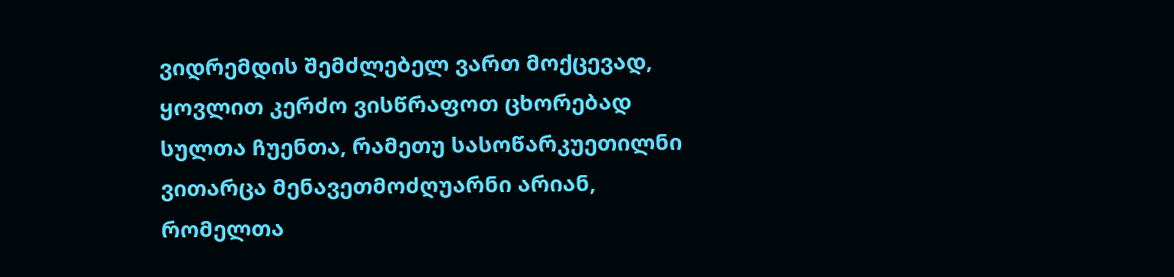ვიდრემდის შემძლებელ ვართ მოქცევად, ყოვლით კერძო ვისწრაფოთ ცხორებად სულთა ჩუენთა, რამეთუ სასოწარკუეთილნი ვითარცა მენავეთმოძღუარნი არიან, რომელთა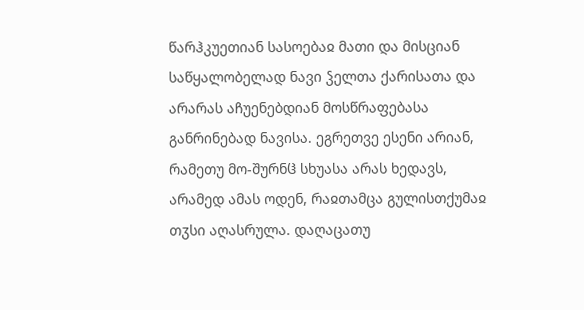წარჰკუეთიან სასოებაჲ მათი და მისციან საწყალობელად ნავი ჴელთა ქარისათა და არარას აჩუენებდიან მოსწრაფებასა განრინებად ნავისა. ეგრეთვე ესენი არიან, რამეთუ მო-შურნჱ სხუასა არას ხედავს, არამედ ამას ოდენ, რაჲთამცა გულისთქუმაჲ თჳსი აღასრულა. დაღაცათუ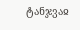ტანჯვაჲ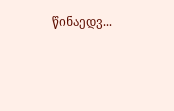წინაედვ...